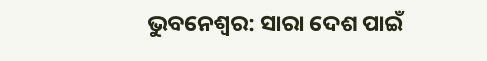ଭୁବନେଶ୍ବର: ସାରା ଦେଶ ପାଇଁ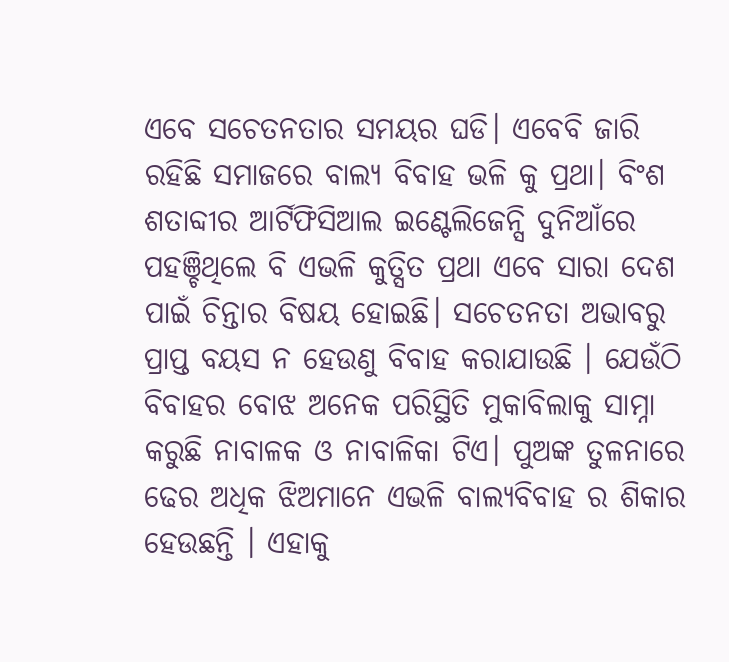ଏବେ ସଚେତନତାର ସମୟର ଘଡି। ଏବେବି ଜାରି ରହିଛି ସମାଜରେ ବାଲ୍ୟ ବିବାହ ଭଳି କୁ ପ୍ରଥା। ବିଂଶ ଶତାବ୍ଦୀର ଆର୍ଟିଫିସିଆଲ ଇଣ୍ଟେଲିଜେନ୍ସି ଦୁନିଆଁରେ ପହଞ୍ଚିଥିଲେ ବି ଏଭଳି କୁତ୍ସିତ ପ୍ରଥା ଏବେ ସାରା ଦେଶ ପାଇଁ ଚିନ୍ତାର ବିଷୟ ହୋଇଛି। ସଚେତନତା ଅଭାବରୁ ପ୍ରାପ୍ତ ବୟସ ନ ହେଉଣୁ ବିବାହ କରାଯାଉଛି । ଯେଉଁଠି ବିବାହର ବୋଝ ଅନେକ ପରିସ୍ଥିତି ମୁକାବିଲାକୁ ସାମ୍ନା କରୁଛି ନାବାଳକ ଓ ନାବାଳିକା ଟିଏ। ପୁଅଙ୍କ ତୁଳନାରେ ଢେର ଅଧିକ ଝିଅମାନେ ଏଭଳି ବାଲ୍ୟବିବାହ ର ଶିକାର ହେଉଛନ୍ତି । ଏହାକୁ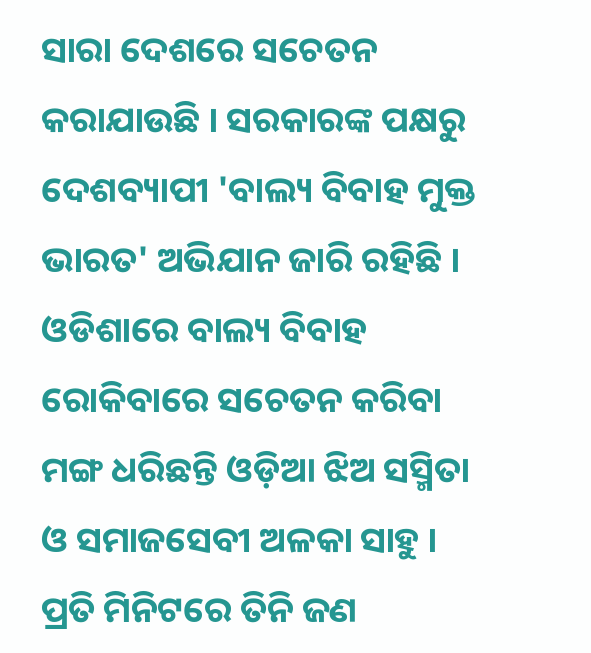ସାରା ଦେଶରେ ସଚେତନ କରାଯାଉଛି । ସରକାରଙ୍କ ପକ୍ଷରୁ ଦେଶବ୍ୟାପୀ 'ବାଲ୍ୟ ବିବାହ ମୁକ୍ତ ଭାରତ' ଅଭିଯାନ ଜାରି ରହିଛି । ଓଡିଶାରେ ବାଲ୍ୟ ବିବାହ ରୋକିବାରେ ସଚେତନ କରିବା ମଙ୍ଗ ଧରିଛନ୍ତି ଓଡ଼ିଆ ଝିଅ ସସ୍ମିତା ଓ ସମାଜସେବୀ ଅଳକା ସାହୁ ।
ପ୍ରତି ମିନିଟରେ ତିନି ଜଣ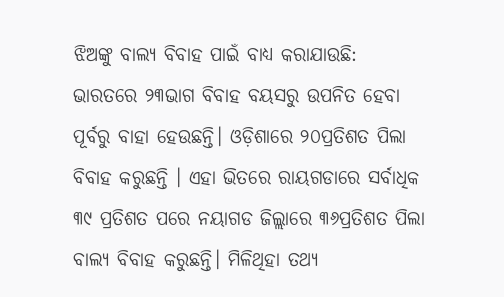ଝିଅଙ୍କୁ ବାଲ୍ୟ ବିବାହ ପାଇଁ ବାଧ୍ୟ କରାଯାଉଛି:
ଭାରତରେ ୨୩ଭାଗ ବିବାହ ବୟସରୁ ଉପନିତ ହେବା ପୂର୍ବରୁ ବାହା ହେଉଛନ୍ତି। ଓଡ଼ିଶାରେ ୨୦ପ୍ରତିଶତ ପିଲା ବିବାହ କରୁଛନ୍ତି । ଏହା ଭିତରେ ରାୟଗଡାରେ ସର୍ବାଧିକ ୩୯ ପ୍ରତିଶତ ପରେ ନୟାଗଡ ଜିଲ୍ଲାରେ ୩୬ପ୍ରତିଶତ ପିଲା ବାଲ୍ୟ ବିବାହ କରୁଛନ୍ତି। ମିଳିଥିହା ତଥ୍ୟ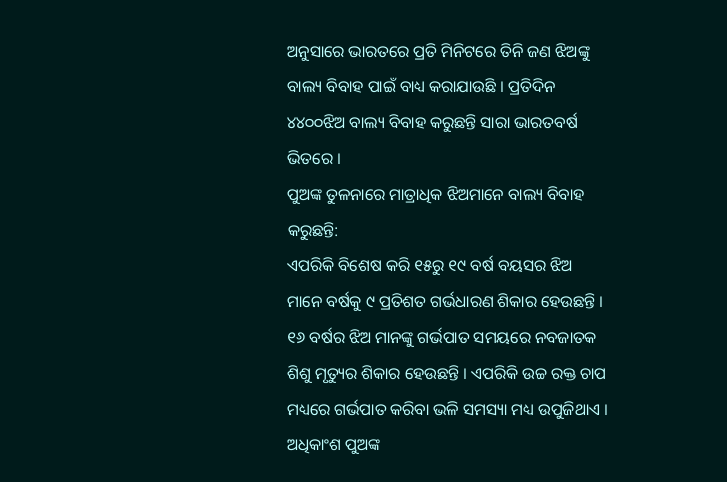ଅନୁସାରେ ଭାରତରେ ପ୍ରତି ମିନିଟରେ ତିନି ଜଣ ଝିଅଙ୍କୁ ବାଲ୍ୟ ବିବାହ ପାଇଁ ବାଧ୍ୟ କରାଯାଉଛି । ପ୍ରତିଦିନ ୪୪୦୦ଝିଅ ବାଲ୍ୟ ବିବାହ କରୁଛନ୍ତି ସାରା ଭାରତବର୍ଷ ଭିତରେ ।
ପୁଅଙ୍କ ତୁଳନାରେ ମାତ୍ରାଧିକ ଝିଅମାନେ ବାଲ୍ୟ ବିବାହ କରୁଛନ୍ତି:
ଏପରିକି ବିଶେଷ କରି ୧୫ରୁ ୧୯ ବର୍ଷ ବୟସର ଝିଅ ମାନେ ବର୍ଷକୁ ୯ ପ୍ରତିଶତ ଗର୍ଭଧାରଣ ଶିକାର ହେଉଛନ୍ତି । ୧୬ ବର୍ଷର ଝିଅ ମାନଙ୍କୁ ଗର୍ଭପାତ ସମୟରେ ନବଜାତକ ଶିଶୁ ମୃତ୍ୟୁର ଶିକାର ହେଉଛନ୍ତି । ଏପରିକି ଉଚ୍ଚ ରକ୍ତ ଚାପ ମଧ୍ୟରେ ଗର୍ଭପାତ କରିବା ଭଳି ସମସ୍ୟା ମଧ୍ୟ ଉପୁଜିଥାଏ । ଅଧିକାଂଶ ପୁଅଙ୍କ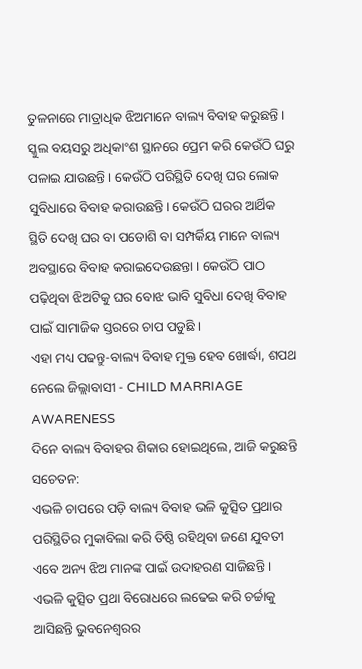ତୁଳନାରେ ମାତ୍ରାଧିକ ଝିଅମାନେ ବାଲ୍ୟ ବିବାହ କରୁଛନ୍ତି । ସ୍କୁଲ ବୟସରୁ ଅଧିକାଂଶ ସ୍ଥାନରେ ପ୍ରେମ କରି କେଉଁଠି ଘରୁ ପଳାଇ ଯାଉଛନ୍ତି । କେଉଁଠି ପରିସ୍ଥିତି ଦେଖି ଘର ଲୋକ ସୁବିଧାରେ ବିବାହ କରାଉଛନ୍ତି। କେଉଁଠି ଘରର ଆର୍ଥିକ ସ୍ଥିତି ଦେଖି ଘର ବା ପଡୋଶି ବା ସମ୍ପର୍କିୟ ମାନେ ବାଲ୍ୟ ଅବସ୍ଥାରେ ବିବାହ କରାଇଦେଉଛନ୍ତା । କେଉଁଠି ପାଠ ପଢ଼ିଥିବା ଝିଅଟିକୁ ଘର ବୋଝ ଭାବି ସୁବିଧା ଦେଖି ବିବାହ ପାଇଁ ସାମାଜିକ ସ୍ତରରେ ଚାପ ପଡୁଛି ।
ଏହା ମଧ୍ୟ ପଢନ୍ତୁ-ବାଲ୍ୟ ବିବାହ ମୁକ୍ତ ହେବ ଖୋର୍ଦ୍ଧା, ଶପଥ ନେଲେ ଜିଲ୍ଲାବାସୀ - CHILD MARRIAGE AWARENESS
ଦିନେ ବାଲ୍ୟ ବିବାହର ଶିକାର ହୋଇଥିଲେ, ଆଜି କରୁଛନ୍ତି ସଚେତନ:
ଏଭଳି ଚାପରେ ପଡ଼ି ବାଲ୍ୟ ବିବାହ ଭଳି କୁତ୍ସିତ ପ୍ରଥାର ପରିସ୍ଥିତିର ମୁକାବିଲା କରି ତିଷ୍ଠି ରହିଥିବା ଜଣେ ଯୁବତୀ ଏବେ ଅନ୍ୟ ଝିଅ ମାନଙ୍କ ପାଇଁ ଉଦାହରଣ ସାଜିଛନ୍ତି । ଏଭଳି କୁତ୍ସିତ ପ୍ରଥା ବିରୋଧରେ ଲଢେଇ କରି ଚର୍ଚ୍ଚାକୁ ଆସିଛନ୍ତି ଭୁବନେଶ୍ୱରର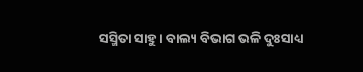ସସ୍ମିତା ସାହୁ । ବାଲ୍ୟ ବିଭାଗ ଭଳି ଦୁଃସାଧ୍ୟ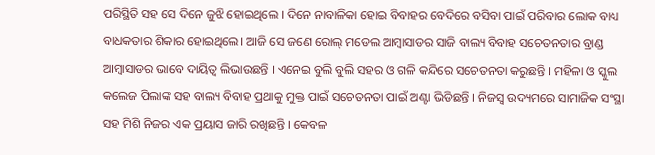ପରିସ୍ଥିତି ସହ ସେ ଦିନେ ଜୁଝି ହୋଇଥିଲେ । ଦିନେ ନାବାଳିକା ହୋଇ ବିବାହର ବେଦିରେ ବସିବା ପାଇଁ ପରିବାର ଲୋକ ବାଧ୍ୟ ବାଧକତାର ଶିକାର ହୋଇଥିଲେ। ଆଜି ସେ ଜଣେ ରୋଲ୍ ମଡେଲ ଆମ୍ବାସାଡର ସାଜି ବାଲ୍ୟ ବିବାହ ସଚେତନତାର ବ୍ରାଣ୍ଡ ଆମ୍ବାସାଡର ଭାବେ ଦାୟିତ୍ବ ଲିଭାଉଛନ୍ତି । ଏନେଇ ବୁଲି ବୁଲି ସହର ଓ ଗଳି କନ୍ଦିରେ ସଚେତନତା କରୁଛନ୍ତି । ମହିଳା ଓ ସ୍କୁଲ କଲେଜ ପିଲାଙ୍କ ସହ ବାଲ୍ୟ ବିବାହ ପ୍ରଥାକୁ ମୁକ୍ତ ପାଇଁ ସଚେତନତା ପାଇଁ ଅଣ୍ଟା ଭିଡିଛନ୍ତି । ନିଜସ୍ବ ଉଦ୍ୟମରେ ସାମାଜିକ ସଂସ୍ଥା ସହ ମିଶି ନିଜର ଏକ ପ୍ରୟାସ ଜାରି ରଖିଛନ୍ତି । କେବଳ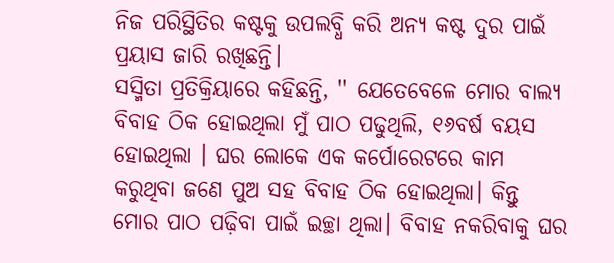ନିଜ ପରିସ୍ଥିତିର କଷ୍ଟକୁ ଉପଲବ୍ଧି କରି ଅନ୍ୟ କଷ୍ଟ ଦୁର ପାଇଁ ପ୍ରୟାସ ଜାରି ରଖିଛନ୍ତି।
ସସ୍ମିତା ପ୍ରତିକ୍ରିୟାରେ କହିଛନ୍ତି, '' ଯେତେବେଳେ ମୋର ବାଲ୍ୟ ବିବାହ ଠିକ ହୋଇଥିଲା ମୁଁ ପାଠ ପଢୁଥିଲି, ୧୬ବର୍ଷ ବୟସ ହୋଇଥିଲା । ଘର ଲୋକେ ଏକ କର୍ପୋରେଟରେ କାମ କରୁଥିବା ଜଣେ ପୁଅ ସହ ବିବାହ ଠିକ ହୋଇଥିଲା। କିନ୍ତୁ ମୋର ପାଠ ପଢ଼ିବା ପାଇଁ ଇଚ୍ଛା ଥିଲା। ବିବାହ ନକରିବାକୁ ଘର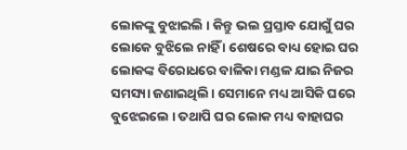ଲୋକଙ୍କୁ ବୁଝାଇଲି । କିନ୍ତୁ ଭଲ ପ୍ରସ୍ତାବ ଯୋଗୁଁ ଘର ଲୋକେ ବୁଝିଲେ ନାହିଁ । ଶେଷରେ ବାଧ୍ୟ ହୋଇ ଘର ଲୋକଙ୍କ ବିରୋଧରେ ବାଳିକା ମଣ୍ଡଳ ଯାଇ ନିଜର ସମସ୍ୟା ଜଣାଇଥିଲି। ସେମାନେ ମଧ୍ୟ ଆସିକି ଘରେ ବୁଝେଇଲେ । ତଥାପି ଘର ଲୋକ ମଧ୍ୟ ବାହାଘର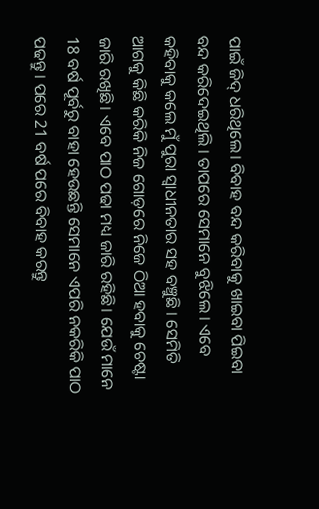ପାଇଁ ଜିଦ୍ ଧରିଥିଲେ। ବିବାହ ବନ୍ଦ କରିବାକୁ ଖାଇବା ପିଇବା ବନ୍ଦ କରିଦେଇଥିଲି । ତାପରେ ସେମାନେ ବୁଝିଲେ । ଏବେ କହିବାକୁ କଲେ ମୁଁ ପୁରା ସ୍ବାଧୀନତାର ସହ ବଞ୍ଚୁଛି । ସେମିତି ଆଗକୁ କିଛି କରିକି ନିଜ ଗୋଡ଼ରେ ନିଜେ ଠିଆ ହବାକୁ ଚେଷ୍ଟା ଜାରି ରଖିଛି। ଏବେ ପାଠ ପଢା ମଧ୍ୟ ଜାରି ରହିଛି। ଯେଉଁ ମାନେ 18 ବର୍ଷ ପୂର୍ବରୁ ବାହା ହେଉଛନ୍ତି ସେମାନେ ଏପରି ନକରିକି ପାଠ ପଢନ୍ତୁ । ପରେ 21 ବର୍ଷ ପରେ ବିବାହ କରନ୍ତୁ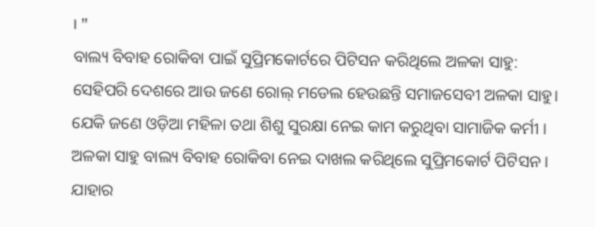। ''
ବାଲ୍ୟ ବିବାହ ରୋକିବା ପାଇଁ ସୁପ୍ରିମକୋର୍ଟରେ ପିଟିସନ କରିଥିଲେ ଅଳକା ସାହୁ:
ସେହିପରି ଦେଶରେ ଆଉ ଜଣେ ରୋଲ୍ ମଡେଲ ହେଉଛନ୍ତି ସମାଜସେବୀ ଅଳକା ସାହୁ। ଯେକି ଜଣେ ଓଡ଼ିଆ ମହିଳା ତଥା ଶିଶୁ ସୁରକ୍ଷା ନେଇ କାମ କରୁଥିବା ସାମାଜିକ କର୍ମୀ । ଅଳକା ସାହୁ ବାଲ୍ୟ ବିବାହ ରୋକିବା ନେଇ ଦାଖଲ କରିଥିଲେ ସୁପ୍ରିମକୋର୍ଟ ପିଟିସନ । ଯାହାର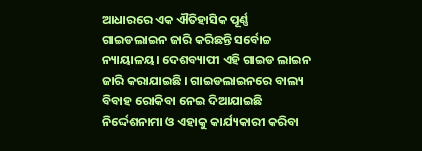ଆଧାରରେ ଏକ ଐତିହାସିକ ପୂର୍ଣ୍ଣ ଗାଇଡଲାଇନ ଜାରି କରିଛନ୍ତି ସର୍ବୋଚ୍ଚ ନ୍ୟାୟାଳୟ। ଦେଶବ୍ୟାପୀ ଏହି ଗାଇଡ ଲାଇନ ଜାରି କରାଯାଇଛି । ଗାଇଡଲାଇନରେ ବାଲ୍ୟ ବିବାହ ରୋକିବା ନେଇ ଦିଆଯାଇଛି ନିର୍ଦ୍ଦେଶନାମା ଓ ଏହାକୁ କାର୍ଯ୍ୟକାରୀ କରିବା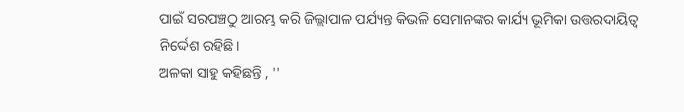ପାଇଁ ସରପଞ୍ଚଠୁ ଆରମ୍ଭ କରି ଜିଲ୍ଲାପାଳ ପର୍ଯ୍ୟନ୍ତ କିଭଳି ସେମାନଙ୍କର କାର୍ଯ୍ୟ ଭୂମିକା ଉତ୍ତରଦାୟିତ୍ଵ ନିର୍ଦ୍ଦେଶ ରହିଛି।
ଅଳକା ସାହୁ କହିଛନ୍ତି , ''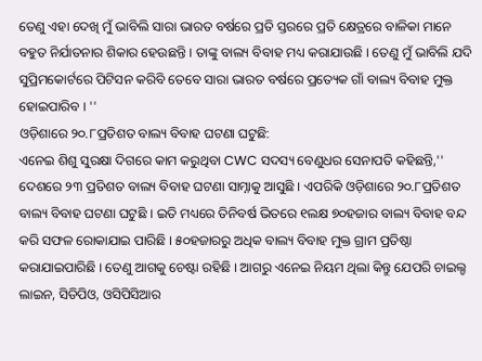ତେଣୁ ଏହା ଦେଖି ମୁଁ ଭାବିଲି ସାରା ଭାରତ ବର୍ଷରେ ପ୍ରତି ସ୍ତରରେ ପ୍ରତି କ୍ଷେତ୍ରରେ ବାଳିକା ମାନେ ବହୁତ ନିର୍ଯାତନାର ଶିକାର ହେଉଛନ୍ତି । ତାଙ୍କୁ ବାଲ୍ୟ ବିବାହ ମଧ୍ୟ କରାଯାଉଛି । ତେଣୁ ମୁଁ ଭାବିଲି ଯଦି ସୁପ୍ରିମକୋର୍ଟରେ ପିଟିସନ କରିବି ତେବେ ସାରା ଭାରତ ବର୍ଷରେ ପ୍ରତ୍ୟେକ ଗାଁ ବାଲ୍ୟ ବିବାହ ମୁକ୍ତ ହୋଇପାରିବ । ''
ଓଡ଼ିଶାରେ ୨୦.୮ପ୍ରତିଶତ ବାଲ୍ୟ ବିବାହ ଘଟଣା ଘଟୁଛି:
ଏନେଇ ଶିଶୁ ସୁରକ୍ଷା ଦିଗରେ କାମ କରୁଥିବା CWC ସଦସ୍ୟ ବେଣୁଧର ସେନାପତି କହିଛନ୍ତି,'' ଦେଶରେ ୨୩ ପ୍ରତିଶତ ବାଲ୍ୟ ବିବାହ ଘଟଣା ସାମ୍ନାକୁ ଆସୁଛି । ଏପରିକି ଓଡ଼ିଶାରେ ୨୦.୮ପ୍ରତିଶତ ବାଲ୍ୟ ବିବାହ ଘଟଣା ଘଟୁଛି । ଇତି ମଧ୍ୟରେ ତିନିବର୍ଷ ଭିତରେ ୧ଲକ୍ଷ ୭୦ହଜାର ବାଲ୍ୟ ବିବାହ ବନ୍ଦ କରି ସଫଳ ରୋକାଯାଇ ପାରିଛି । ୫୦ହଜାରରୁ ଅଧିକ ବାଲ୍ୟ ବିବାହ ମୁକ୍ତ ଗ୍ରାମ ପ୍ରତିଷ୍ଠା କରାଯାଇପାରିଛି । ତେଣୁ ଆଗକୁ ଚେଷ୍ଟା ରହିଛି । ଆଗରୁ ଏନେଇ ନିୟମ ଥିଲା କିନ୍ତୁ ଯେପରି ଚାଇଲ୍ଡ ଲାଇନ, ସିଡିପିଓ, ଓସିପିସିଆର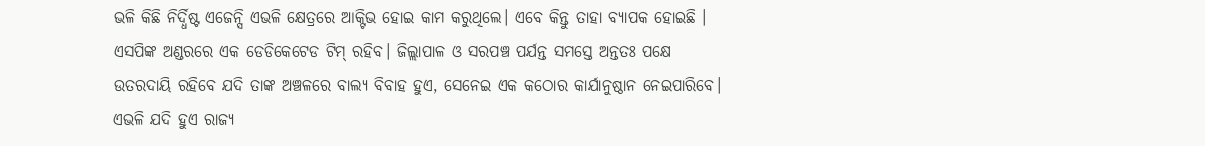ଭଳି କିଛି ନିର୍ଦ୍ଧିଷ୍ଟ ଏଜେନ୍ସି ଏଭଳି କ୍ଷେତ୍ରରେ ଆକ୍ଟିଭ ହୋଇ କାମ କରୁଥିଲେ। ଏବେ କିନ୍ତୁ ତାହା ବ୍ୟାପକ ହୋଇଛି । ଏସପିଙ୍କ ଅଣ୍ଡରରେ ଏକ ଡେଡିକେଟେଡ ଟିମ୍ ରହିବ। ଜିଲ୍ଲାପାଳ ଓ ସରପଞ୍ଚ ପର୍ଯନ୍ତ ସମସ୍ତେ ଅନ୍ତତଃ ପକ୍ଷେ ଉତରଦାୟି ରହିବେ ଯଦି ତାଙ୍କ ଅଞ୍ଚଳରେ ବାଲ୍ୟ ବିବାହ ହୁଏ, ସେନେଇ ଏକ କଠୋର କାର୍ଯାନୁଷ୍ଠାନ ନେଇପାରିବେ। ଏଭଳି ଯଦି ହୁଏ ରାଜ୍ୟ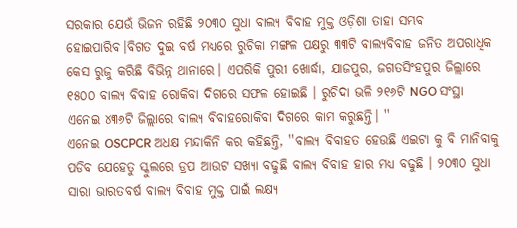ସରକାର ଯେଉଁ ଭିଜନ ରହିଛି ୨୦୩୦ ସୁଧା ବାଲ୍ୟ ବିବାହ ମୁକ୍ତ ଓଡ଼ିଶା ତାହା ସମ୍ଭବ ହୋଇପାରିବ।ବିଗତ ଦୁଇ ବର୍ଷ ମଧ୍ୟରେ ରୁଚିକା ମଙ୍ଗଳ ପକ୍ଷରୁ ୩୩ଟି ବାଲ୍ୟବିବାହ ଜନିତ ଅପରାଧିକ କେସ ରୁଜୁ କରିଛି ବିଭିନ୍ନ ଥାନାରେ। ଏପରିକି ପୁରୀ ଖୋର୍ଦ୍ଧା, ଯାଜପୁର, ଜଗତସିଂହପୁର ଜିଲ୍ଲାରେ ୧୫୦୦ ବାଲ୍ୟ ବିବାହ ରୋକିବା ଦିଗରେ ସଫଳ ହୋଇଛି । ରୁଚିଦା ଭଳି ୨୧୬ଟି NGO ସଂସ୍ଥା ଏନେଇ ୪୩୬ଟି ଜିଲ୍ଲାରେ ବାଲ୍ୟ ବିବାହରୋକିବା ଦିଗରେ କାମ କରୁଛନ୍ତି। ''
ଏନେଇ OSCPCR ଅଧକ୍ଷ ମନ୍ଦାକିନି କର କହିଛନ୍ତି, ''ବାଲ୍ୟ ବିବାହତ ହେଉଛି ଏଇଟା କୁ ବି ମାନିବାକୁ ପଡିବ ଯେହେତୁ ସ୍କୁଲରେ ଡ୍ରପ ଆଉଟ ସଖ୍ୟା ବଢୁଛି ବାଲ୍ୟ ବିବାହ ହାର ମଧ୍ୟ ବଢୁଛି । ୨୦୩୦ ସୁଧା ସାରା ଭାରତବର୍ଷ ବାଲ୍ୟ ବିବାହ ମୁକ୍ତ ପାଇଁ ଲକ୍ଷ୍ୟ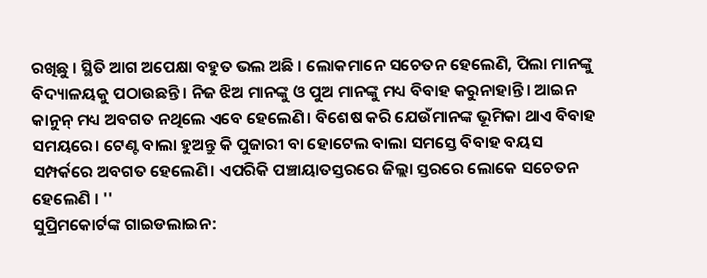ରଖିଛୁ । ସ୍ଥିତି ଆଗ ଅପେକ୍ଷା ବହୁତ ଭଲ ଅଛି । ଲୋକମାନେ ସଚେତନ ହେଲେଣି, ପିଲା ମାନଙ୍କୁ ବିଦ୍ୟାଳୟକୁ ପଠାଉଛନ୍ତି। ନିଜ ଝିଅ ମାନଙ୍କୁ ଓ ପୁଅ ମାନଙ୍କୁ ମଧ୍ୟ ବିବାହ କରୁନାହାନ୍ତି। ଆଇନ କାନୁନ୍ ମଧ୍ୟ ଅବଗତ ନଥିଲେ ଏବେ ହେଲେଣି। ବିଶେଷ କରି ଯେଉଁମାନଙ୍କ ଭୂମିକା ଥାଏ ବିବାହ ସମୟରେ। ଟେଣ୍ଟ ବାଲା ହୁଅନ୍ତୁ କି ପୁଜାରୀ ବା ହୋଟେଲ ବାଲା ସମସ୍ତେ ବିବାହ ବୟସ ସମ୍ପର୍କରେ ଅବଗତ ହେଲେଣି। ଏପରିକି ପଞ୍ଚାୟାତସ୍ତରରେ ଜିଲ୍ଲା ସ୍ତରରେ ଲୋକେ ସଚେତନ ହେଲେଣି । ''
ସୁପ୍ରିମକୋର୍ଟଙ୍କ ଗାଇଡଲାଇନ: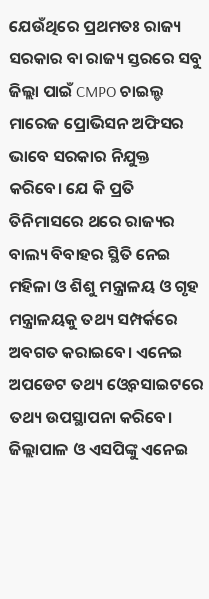ଯେଉଁଥିରେ ପ୍ରଥମତଃ ରାଜ୍ୟ ସରକାର ବା ରାଜ୍ୟ ସ୍ତରରେ ସବୁ ଜିଲ୍ଲା ପାଇଁ CMPO ଚାଇଲ୍ଡ ମାରେଜ ପ୍ରୋଭିସନ ଅଫିସର ଭାବେ ସରକାର ନିଯୁକ୍ତ କରିବେ। ଯେ କି ପ୍ରତି ତିନିମାସରେ ଥରେ ରାଜ୍ୟର ବାଲ୍ୟ ବିବାହର ସ୍ଥିତି ନେଇ ମହିଳା ଓ ଶିଶୁ ମନ୍ତ୍ରାଳୟ ଓ ଗୃହ ମନ୍ତ୍ରାଳୟକୁ ତଥ୍ୟ ସମ୍ପର୍କରେ ଅବଗତ କରାଇବେ। ଏନେଇ ଅପଡେଟ ତଥ୍ୟ ଓ୍ବେବସାଇଟରେ ତଥ୍ୟ ଉପସ୍ଥାପନା କରିବେ। ଜିଲ୍ଲାପାଳ ଓ ଏସପିଙ୍କୁ ଏନେଇ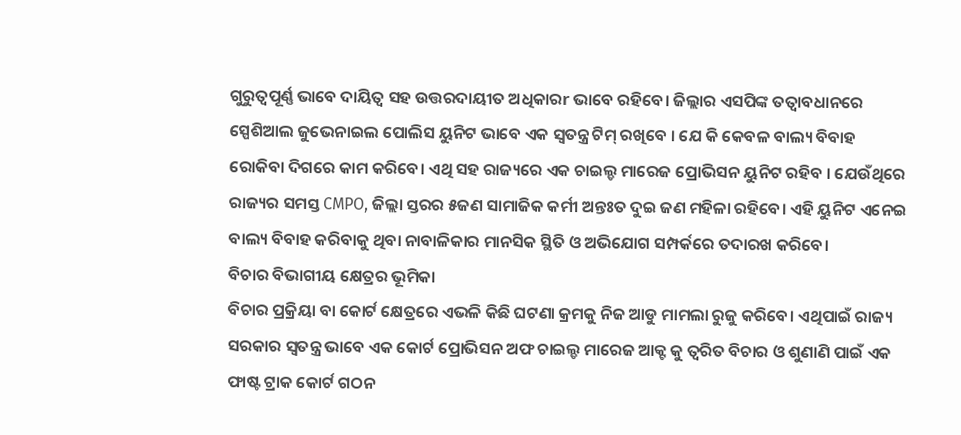ଗୁରୁତ୍ବପୂର୍ଣ୍ଣ ଭାବେ ଦାୟିତ୍ବ ସହ ଉତ୍ତରଦାୟୀତ ଅଧିକାରr ଭାବେ ରହିବେ। ଜିଲ୍ଲାର ଏସପିଙ୍କ ତତ୍ବାବଧାନରେ ସ୍ପେଶିଆଲ ଜୁଭେନାଇଲ ପୋଲିସ ୟୁନିଟ ଭାବେ ଏକ ସ୍ବତନ୍ତ୍ର ଟିମ୍ ରଖିବେ । ଯେ କି କେବଳ ବାଲ୍ୟ ବିବାହ ରୋକିବା ଦିଗରେ କାମ କରିବେ। ଏଥି ସହ ରାଜ୍ୟରେ ଏକ ଚାଇଲ୍ଡ ମାରେଜ ପ୍ରୋଭିସନ ୟୁନିଟ ରହିବ । ଯେଉଁଥିରେ ରାଜ୍ୟର ସମସ୍ତ CMPO, ଜିଲ୍ଲା ସ୍ତରର ୫ଜଣ ସାମାଜିକ କର୍ମୀ ଅନ୍ତଃତ ଦୁଇ ଜଣ ମହିଳା ରହିବେ। ଏହି ୟୁନିଟ ଏନେଇ ବାଲ୍ୟ ବିବାହ କରିବାକୁ ଥିବା ନାବାଳିକାର ମାନସିକ ସ୍ଥିତି ଓ ଅଭିଯୋଗ ସମ୍ପର୍କରେ ତଦାରଖ କରିବେ।
ବିଚାର ବିଭାଗୀୟ କ୍ଷେତ୍ରର ଭୂମିକା
ବିଚାର ପ୍ରକ୍ରିୟା ବା କୋର୍ଟ କ୍ଷେତ୍ରରେ ଏଭଳି କିଛି ଘଟଣା କ୍ରମକୁ ନିଜ ଆଡୁ ମାମଲା ରୁଜୁ କରିବେ। ଏଥିପାଇଁ ରାଜ୍ୟ ସରକାର ସ୍ବତନ୍ତ୍ର ଭାବେ ଏକ କୋର୍ଟ ପ୍ରୋଭିସନ ଅଫ ଚାଇଲ୍ଡ ମାରେଜ ଆକ୍ଟ କୁ ତ୍ଵରିତ ବିଚାର ଓ ଶୁଣାଣି ପାଇଁ ଏକ ଫାଷ୍ଟ ଟ୍ରାକ କୋର୍ଟ ଗଠନ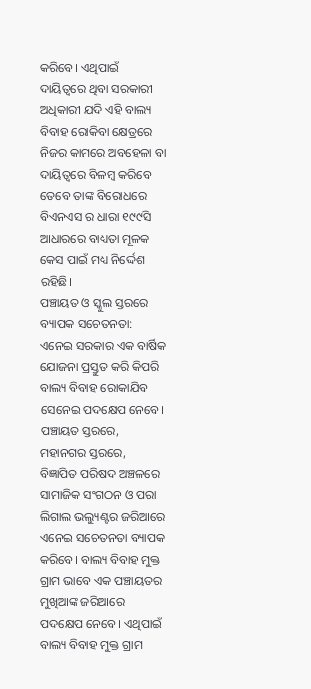କରିବେ। ଏଥିପାଇଁ ଦାୟିତ୍ବରେ ଥିବା ସରକାରୀ ଅଧିକାରୀ ଯଦି ଏହି ବାଲ୍ୟ ବିବାହ ରୋକିବା କ୍ଷେତ୍ରରେ ନିଜର କାମରେ ଅବହେଳା ବା ଦାୟିତ୍ବରେ ବିଳମ୍ବ କରିବେ ତେବେ ତାଙ୍କ ବିରୋଧରେ ବିଏନଏସ ର ଧାରା ୧୯୯ସି ଆଧାରରେ ବାଧ୍ୟତା ମୂଳକ କେସ ପାଇଁ ମଧ୍ୟ ନିର୍ଦ୍ଦେଶ ରହିଛି।
ପଞ୍ଚାୟତ ଓ ସ୍କୁଲ ସ୍ତରରେ ବ୍ୟାପକ ସଚେତନତା:
ଏନେଇ ସରକାର ଏକ ବାର୍ଷିକ ଯୋଜନା ପ୍ରସ୍ତୁତ କରି କିପରି ବାଲ୍ୟ ବିବାହ ରୋକାଯିବ ସେନେଇ ପଦକ୍ଷେପ ନେବେ। ପଞ୍ଚାୟତ ସ୍ତରରେ, ମହାନଗର ସ୍ତରରେ, ବିଜ୍ଞାପିତ ପରିଷଦ ଅଞ୍ଚଳରେ ସାମାଜିକ ସଂଗଠନ ଓ ପରା ଲିଗାଲ ଭଲ୍ୟୁଣ୍ଟର ଜରିଆରେ ଏନେଇ ସଚେତନତା ବ୍ୟାପକ କରିବେ। ବାଲ୍ୟ ବିବାହ ମୁକ୍ତ ଗ୍ରାମ ଭାବେ ଏକ ପଞ୍ଚାୟତର ମୁଖିଆଙ୍କ ଜରିଆରେ ପଦକ୍ଷେପ ନେବେ। ଏଥିପାଇଁ ବାଲ୍ୟ ବିବାହ ମୁକ୍ତ ଗ୍ରାମ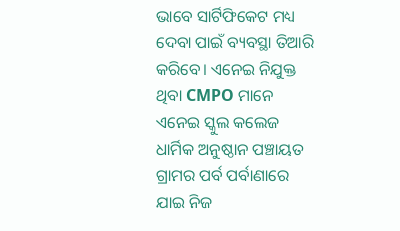ଭାବେ ସାର୍ଟିଫିକେଟ ମଧ୍ୟ ଦେବା ପାଇଁ ବ୍ୟବସ୍ଥା ତିଆରି କରିବେ। ଏନେଇ ନିଯୁକ୍ତ ଥିବା CMPO ମାନେ ଏନେଇ ସ୍କୁଲ କଲେଜ ଧାର୍ମିକ ଅନୁଷ୍ଠାନ ପଞ୍ଚାୟତ ଗ୍ରାମର ପର୍ବ ପର୍ବାଣାରେ ଯାଇ ନିଜ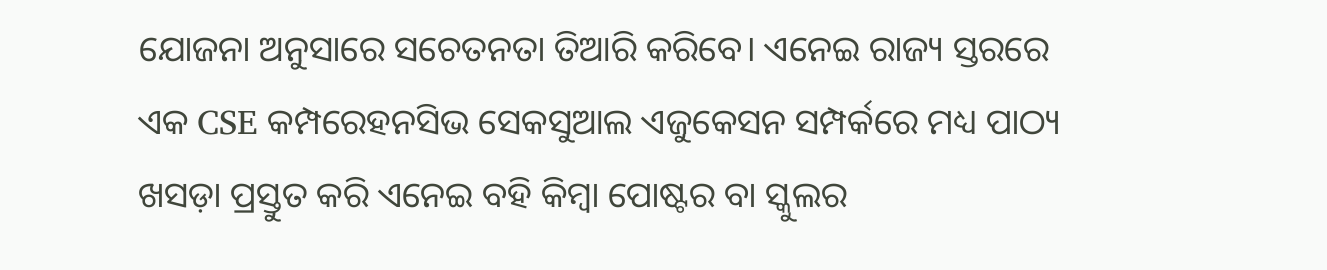ଯୋଜନା ଅନୁସାରେ ସଚେତନତା ତିଆରି କରିବେ। ଏନେଇ ରାଜ୍ୟ ସ୍ତରରେ ଏକ CSE କମ୍ପରେହନସିଭ ସେକସୁଆଲ ଏଜୁକେସନ ସମ୍ପର୍କରେ ମଧ୍ୟ ପାଠ୍ୟ ଖସଡ଼ା ପ୍ରସ୍ତୁତ କରି ଏନେଇ ବହି କିମ୍ବା ପୋଷ୍ଟର ବା ସ୍କୁଲର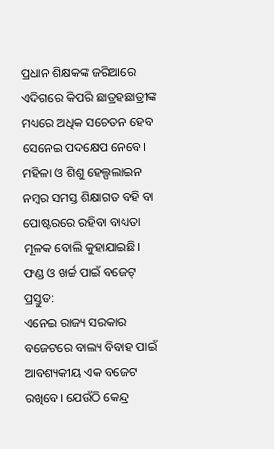ପ୍ରଧାନ ଶିକ୍ଷକଙ୍କ ଜରିଆରେ ଏଦିଗରେ କିପରି ଛାତ୍ରହଛାତ୍ରୀଙ୍କ ମଧ୍ୟରେ ଅଧିକ ସଚେତନ ହେବ ସେନେଇ ପଦକ୍ଷେପ ନେବେ। ମହିଳା ଓ ଶିଶୁ ହେଲ୍ପଲାଇନ ନମ୍ବର ସମସ୍ତ ଶିକ୍ଷାଗତ ବହି ବା ପୋଷ୍ଟରରେ ରହିବା ବାଧ୍ୟତା ମୂଳକ ବୋଲି କୁହାଯାଇଛି।
ଫଣ୍ଡ ଓ ଖର୍ଚ୍ଚ ପାଇଁ ବଜେଟ୍ ପ୍ରସ୍ତୁତ:
ଏନେଇ ରାଜ୍ୟ ସରକାର ବଜେଟରେ ବାଲ୍ୟ ବିବାହ ପାଇଁ ଆବଶ୍ୟକୀୟ ଏକ ବଜେଟ ରଖିବେ। ଯେଉଁଠି କେନ୍ଦ୍ର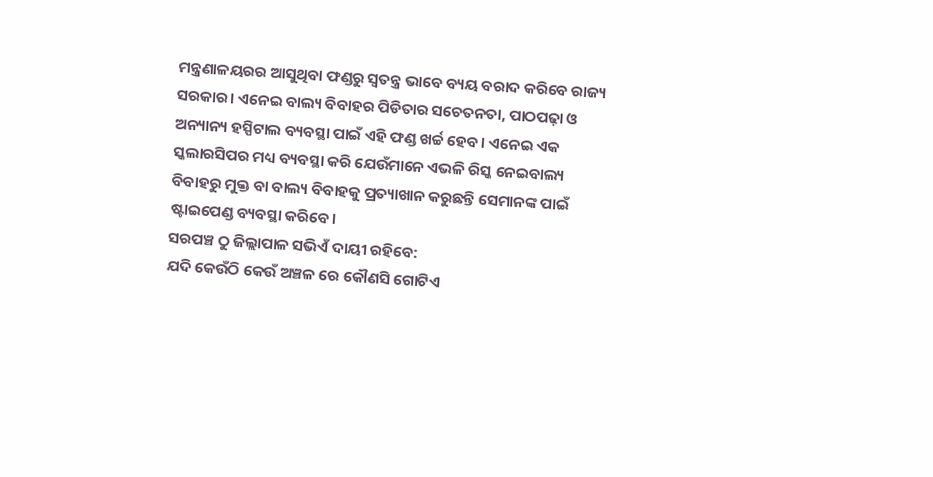ମନ୍ତ୍ରଣାଳୟରର ଆସୁଥିବା ଫଣ୍ଡରୁ ସ୍ବତନ୍ତ୍ର ଭାବେ ବ୍ୟୟ ବରାଦ କରିବେ ରାଜ୍ୟ ସରକାର। ଏନେଇ ବାଲ୍ୟ ବିବାହର ପିଡିତାର ସଚେତନତା, ପାଠପଢ଼ା ଓ ଅନ୍ୟାନ୍ୟ ହସ୍ପିଟାଲ ବ୍ୟବସ୍ଥା ପାଇଁ ଏହି ଫଣ୍ଡ ଖର୍ଚ୍ଚ ହେବ। ଏନେଇ ଏକ ସ୍କଲାରସିପର ମଧ୍ୟ ବ୍ୟବସ୍ଥା କରି ଯେଉଁମାନେ ଏଭଳି ରିସ୍କ ନେଇବାଲ୍ୟ ବିବାହରୁ ମୁକ୍ତ ବା ବାଲ୍ୟ ବିବାହକୁ ପ୍ରତ୍ୟାଖାନ କରୁଛନ୍ତି ସେମାନଙ୍କ ପାଇଁ ଷ୍ଟାଇପେଣ୍ଡ ବ୍ୟବସ୍ଥା କରିବେ।
ସରପଞ୍ଚ ଠୁ ଜିଲ୍ଲାପାଳ ସଭିଏଁ ଦାୟୀ ରହିବେ:
ଯଦି କେଉଁଠି କେଉଁ ଅଞ୍ଚଳ ରେ କୌଣସି ଗୋଟିଏ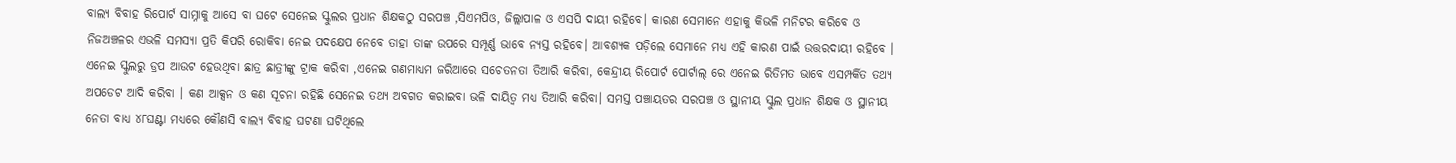ବାଲ୍ୟ ବିବାହ ରିପୋର୍ଟ ସାମ୍ନାକୁ ଆସେ ବା ଘଟେ ସେନେଇ ସ୍କୁଲର ପ୍ରଧାନ ଶିକ୍ଷକଠୁ ସରପଞ୍ଚ ,ସିଏମପିଓ, ଜିଲ୍ଲାପାଳ ଓ ଏସପି ଦାୟୀ ରହିବେ। କାରଣ ସେମାନେ ଏହାକୁ କିଭଳି ମନିଟର କରିବେ ଓ ନିଜଅଞ୍ଚଳର ଏଭଳି ସମସ୍ୟା ପ୍ରତି କିପରି ରୋକିବା ନେଇ ପଦକ୍ଷେପ ନେବେ ତାହା ତାଙ୍କ ଉପରେ ସମ୍ପୂର୍ଣ୍ଣ ଭାବେ ନ୍ୟସ୍ତ ରହିବେ। ଆବଶ୍ୟକ ପଡ଼ିଲେ ସେମାନେ ମଧ୍ୟ ଏହି କାରଣ ପାଇଁ ଉତ୍ତରଦାୟୀ ରହିବେ । ଏନେଇ ସ୍କୁଲରୁ ଡ୍ରପ ଆଉଟ ହେଉଥିବା ଛାତ୍ର ଛାତ୍ରୀଙ୍କୁ ଟ୍ରାକ କରିବା ,ଏନେଇ ଗଣମାଧ୍ୟମ ଜରିଆରେ ସଚେତନତା ତିଆରି କରିବା, କେନ୍ଦ୍ରୀୟ ରିପୋର୍ଟ ପୋର୍ଟାଲ୍ ରେ ଏନେଇ ରିତିମତ ଭାବେ ଏସମ୍ପର୍କିତ ତଥ୍ୟ ଅପଡେଟ ଆଦି କରିବା । କଣ ଆକ୍ସନ ଓ କଣ ସୂଚନା ରହିଛି ସେନେଇ ତଥ୍ୟ ଅବଗତ କରାଇବା ଭଳି ଦାୟିତ୍ବ ମଧ୍ୟ ତିଆରି କରିବା। ସମସ୍ତ ପଞ୍ଚାୟତର ସରପଞ୍ଚ ଓ ସ୍ଥାନୀୟ ସ୍କୁଲ ପ୍ରଧାନ ଶିକ୍ଷକ ଓ ସ୍ଥାନୀୟ ନେତା ବାଧ୍ୟ ୪୮ଘଣ୍ଟା ମଧ୍ୟରେ କୌଣସି ବାଲ୍ୟ ବିବାହ ଘଟଣା ଘଟିଥିଲେ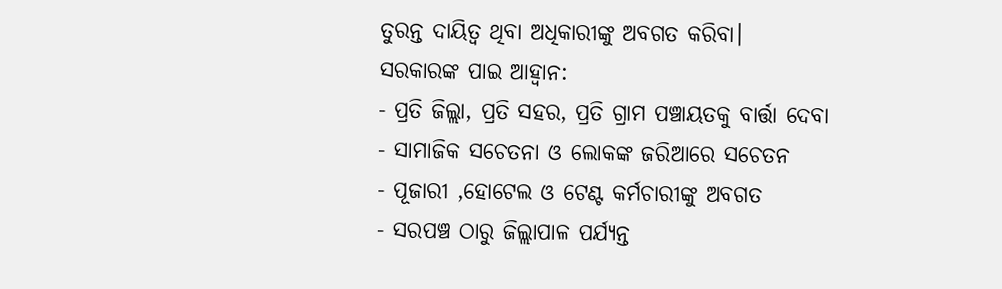ତୁରନ୍ତ ଦାୟିତ୍ବ ଥିବା ଅଧିକାରୀଙ୍କୁ ଅବଗତ କରିବା।
ସରକାରଙ୍କ ପାଇ ଆହ୍ବାନ:
- ପ୍ରତି ଜିଲ୍ଲା, ପ୍ରତି ସହର, ପ୍ରତି ଗ୍ରାମ ପଞ୍ଚାୟତକୁ ବାର୍ତ୍ତା ଦେବା
- ସାମାଜିକ ସଚେତନା ଓ ଲୋକଙ୍କ ଜରିଆରେ ସଚେତନ
- ପୂଜାରୀ ,ହୋଟେଲ ଓ ଟେଣ୍ଟ କର୍ମଚାରୀଙ୍କୁ ଅବଗତ
- ସରପଞ୍ଚ ଠାରୁ ଜିଲ୍ଲାପାଳ ପର୍ଯ୍ୟନ୍ତ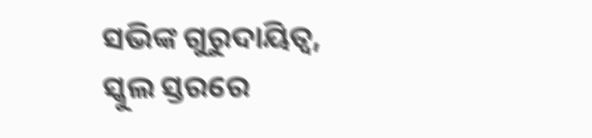ସଭିଙ୍କ ଗୁରୁଦାୟିତ୍ଵ, ସ୍କୁଲ ସ୍ତରରେ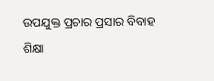ଉପଯୁକ୍ତ ପ୍ରଚାର ପ୍ରସାର ବିବାହ ଶିକ୍ଷା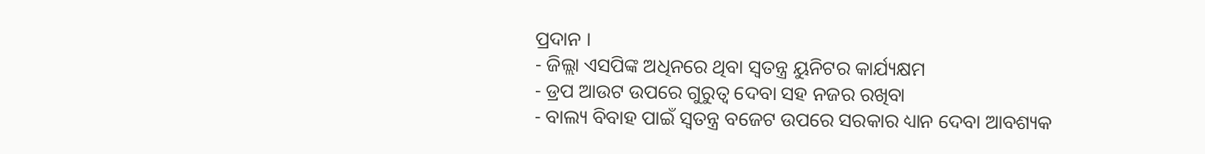ପ୍ରଦାନ ।
- ଜିଲ୍ଲା ଏସପିଙ୍କ ଅଧିନରେ ଥିବା ସ୍ବତନ୍ତ୍ର ୟୁନିଟର କାର୍ଯ୍ୟକ୍ଷମ
- ଡ୍ରପ ଆଉଟ ଉପରେ ଗୁରୁତ୍ବ ଦେବା ସହ ନଜର ରଖିବା
- ବାଲ୍ୟ ବିବାହ ପାଇଁ ସ୍ବତନ୍ତ୍ର ବଜେଟ ଉପରେ ସରକାର ଧ୍ୟାନ ଦେବା ଆବଶ୍ୟକ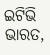ଇଟିଭି ଭାରତ,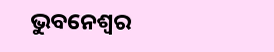ଭୁବନେଶ୍ବର